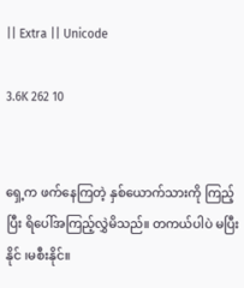|| Extra || Unicode

3.6K 262 10


ရှေ့က ဖက်နေကြတဲ့ နှစ်ယောက်သားကို ကြည့်ပြီး ရိပေါ်အကြည့်လွှဲမိသည်။ တကယ်ပါပဲ မပြီးနိုင် ၊မစီးနိုင်။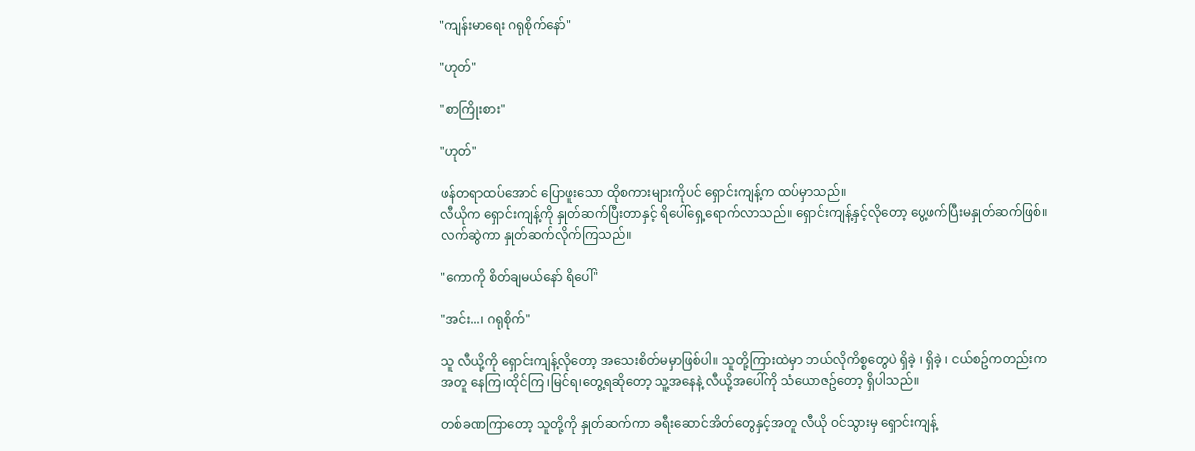"ကျန်းမာရေး ဂရုစိုက်နော်"

"ဟုတ်"

"စာကြိုးစား"

"ဟုတ်"

ဖန်တရာထပ်အောင် ပြောဖူးသော ထိုစကားများကိုပင် ရှောင်းကျန့်က ထပ်မှာသည်။
လီယိုက ရှောင်းကျန့်ကို နှုတ်ဆက်ပြီးတာနှင့် ရိပေါ်ရှေ့ရောက်လာသည်။ ရှောင်းကျန့်နှင့်လိုတော့ ပွေ့ဖက်ပြီးမနှုတ်ဆက်ဖြစ်။ လက်ဆွဲကာ နှုတ်ဆက်လိုက်ကြသည်။

"ကောကို စိတ်ချမယ်နော် ရိပေါ်"

"အင်း...၊ ဂရုစိုက်"

သူ လီယို့ကို ရှောင်းကျန့်လိုတော့ အသေးစိတ်မမှာဖြစ်ပါ။ သူတို့ကြားထဲမှာ ဘယ်လိုကိစ္စတွေပဲ ရှိခဲ့ ၊ ရှိခဲ့ ၊ ငယ်စဥ်ကတည်းက အတူ နေကြ၊ထိုင်ကြ ၊မြင်ရ၊တွေ့ရဆိုတော့ သူ့အနေနဲ့ လီယို့အပေါ်ကို သံယောဇဥ်တော့ ရှိပါသည်။

တစ်ခဏကြာတော့ သူတို့ကို နှုတ်ဆက်ကာ ခရီးဆောင်အိတ်တွေနှင့်အတူ လီယို ဝင်သွားမှ ရှောင်းကျန့်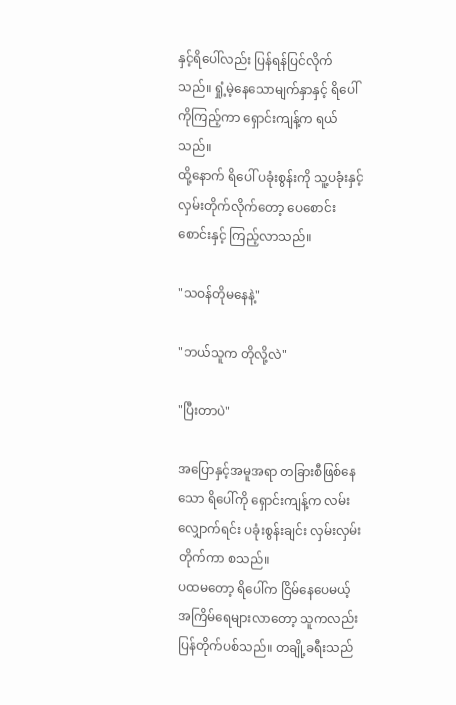နှင့်ရိပေါ်လည်း ပြန်ရန်ပြင်လိုက်သည်။ ရှုံ့မဲ့နေသောမျက်နှာနှင့် ရိပေါ်ကိုကြည့်ကာ ရှောင်းကျန့်က ရယ်သည်။
ထို့နောက် ရိပေါ် ပခုံးစွန်းကို သူ့ပခုံးနှင့် လှမ်းတိုက်လိုက်တော့ ပေစောင်းစောင်းနှင့် ကြည့်လာသည်။

"သဝန်တိုမနေနဲ့"

"ဘယ်သူက တိုလို့လဲ"

"ပြီးတာပဲ"

အပြောနှင့်အမူအရာ တခြားစီဖြစ်နေသော ရိပေါ်ကို ရှောင်းကျန့်က လမ်းလျှောက်ရင်း ပခုံးစွန်းချင်း လှမ်းလှမ်းတိုက်ကာ စသည်။
ပထမတော့ ရိပေါ်က ငြိမ်နေပေမယ့် အကြိမ်ရေများလာတော့ သူကလည်း ပြန်တိုက်ပစ်သည်။ တချို့ခရီးသည်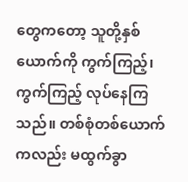တွေကတော့ သူတို့နှစ်ယောက်ကို ကွက်ကြည့်၊ကွက်ကြည့် လုပ်နေကြသည်။ တစ်စုံတစ်ယောက်ကလည်း မထွက်ခွာ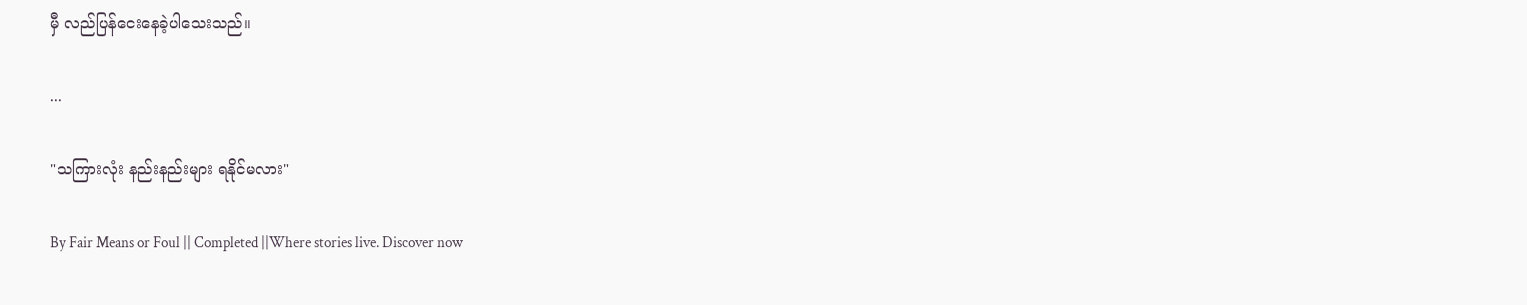မှီ လည်ပြန်ငေးနေခဲ့ပါသေးသည်။

...

"သကြားလုံး နည်းနည်းများ ရနိုင်မလား"

By Fair Means or Foul || Completed ||Where stories live. Discover now